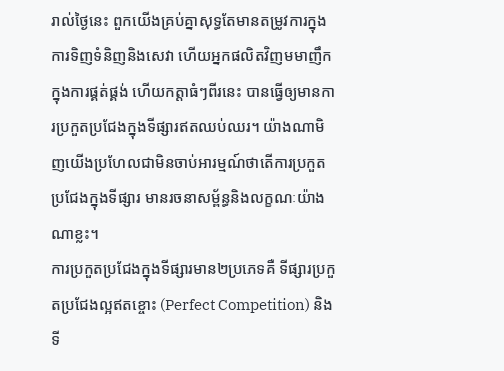រាល់ថ្ងៃនេះ ពួកយើងគ្រប់គ្នាសុទ្ធតែមានតម្រូវការក្នុងការទិញទំនិញនិងសេវា ហើយអ្នកផលិតវិញមមាញឹកក្នុងការផ្គត់ផ្គង់ ហើយកត្តាធំៗពីរនេះ បានធ្វើឲ្យមានការប្រកួតប្រជែងក្នុងទីផ្សារឥតឈប់ឈរ។ យ៉ាងណាមិញយើងប្រហែលជាមិនចាប់អារម្មណ៍ថាតើការប្រកួតប្រជែងក្នុងទីផ្សារ មានរចនាសម្ព័ន្ធនិងលក្ខណៈយ៉ាងណាខ្លះ។
ការប្រកួតប្រជែងក្នុងទីផ្សារមាន២ប្រភេទគឺ ទីផ្សារប្រកួតប្រជែងល្អឥតខ្ចោះ (Perfect Competition) និងទី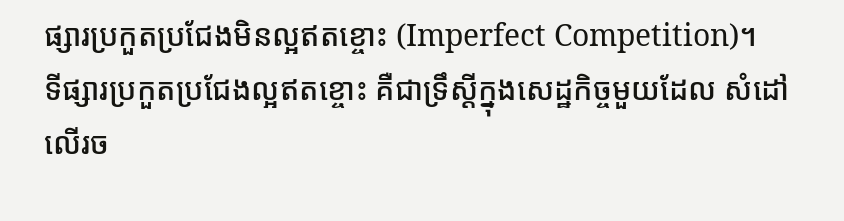ផ្សារប្រកួតប្រជែងមិនល្អឥតខ្ចោះ (Imperfect Competition)។
ទីផ្សារប្រកួតប្រជែងល្អឥតខ្ចោះ គឺជាទ្រឹស្ដីក្នុងសេដ្ឋកិច្ចមួយដែល សំដៅលើរច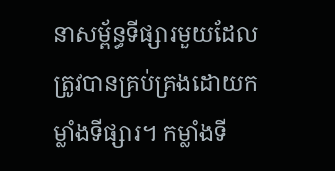នាសម្ព័ន្ធទីផ្សារមួយដែលត្រូវបានគ្រប់គ្រងដោយកម្លាំងទីផ្សារ។ កម្លាំងទី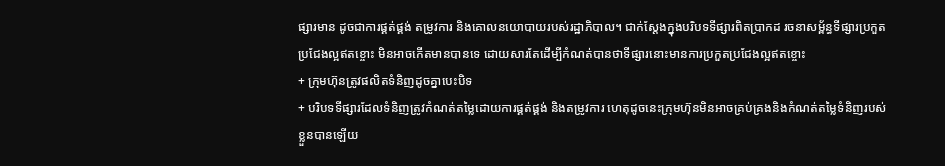ផ្សារមាន ដូចជាការផ្គត់ផ្គង់ តម្រូវការ និងគោលនយោបាយរបស់រដ្ឋាភិបាល។ ជាក់ស្ដែងក្នុងបរិបទទីផ្សារពិតប្រាកដ រចនាសម្ព័ន្ធទីផ្សារប្រកួតប្រជែងល្អឥតខ្ចោះ មិនអាចកើតមានបានទេ ដោយសារតែដើម្បីកំណត់បានថាទីផ្សារនោះមានការប្រកួតប្រជែងល្អឥតខ្ចោះ
+ ក្រុមហ៊ុនត្រូវផលិតទំនិញដូចគ្នាបេះបិទ
+ បរិបទទីផ្សារដែលទំនិញត្រូវកំណត់តម្លៃដោយការផ្គត់ផ្គង់ និងតម្រូវការ ហេតុដូចនេះក្រុមហ៊ុនមិនអាចគ្រប់គ្រងនិងកំណត់តម្លៃទំនិញរបស់ខ្លួនបានឡើយ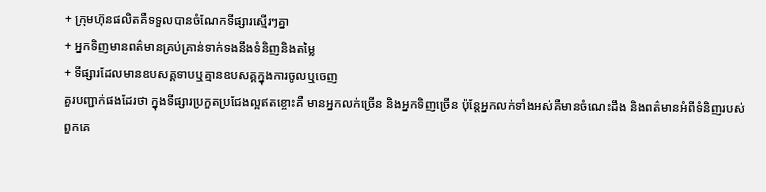+ ក្រុមហ៊ុនផលិតគឺទទួលបានចំណែកទីផ្សារស្មើរៗគ្នា
+ អ្នកទិញមានពត៌មានគ្រប់គ្រាន់ទាក់ទងនឹងទំនិញនិងតម្លៃ
+ ទីផ្សារដែលមានឧបសគ្គទាបឬគ្មានឧបសគ្គក្នុងការចូលឬចេញ
គួរបញ្ជាក់ផងដែរថា ក្នុងទីផ្សារប្រកួតប្រជែងល្អឥតខ្ចោះគឺ មានអ្នកលក់ច្រើន និងអ្នកទិញច្រើន ប៉ុន្តែអ្នកលក់ទាំងអស់គឺមានចំណេះដឹង និងពត៌មានអំពីទំនិញរបស់ពួកគេ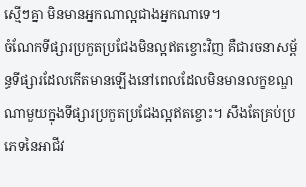ស្មើៗគ្នា មិនមានអ្នកណាល្អជាងអ្នកណាទេ។
ចំណែកទីផ្សារប្រកួតប្រជែងមិនល្អឥតខ្ចោះវិញ គឺជារចនាសម្ព័ន្ធទីផ្សារដែលកើតមានឡើងនៅពេលដែលមិនមានលក្ខខណ្ឌណាមួយក្នុងទីផ្សារប្រកួតប្រជែងល្អឥតខ្ចោះ។ សឹងតែគ្រប់ប្រភេទនៃអាជីវ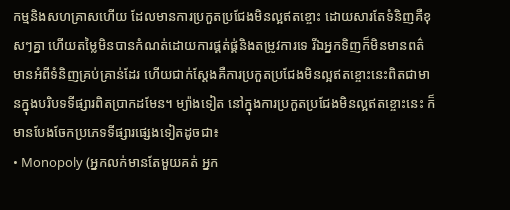កម្មនិងសហគ្រាសហើយ ដែលមានការប្រកួតប្រជែងមិនល្អឥតខ្ចោះ ដោយសារតែទំនិញគឺខុសៗគ្នា ហើយតម្លៃមិនបានកំណត់ដោយការផ្គត់ផ្គ់និងតម្រូវការទេ រីឯអ្នកទិញក៏មិនមានពត៌មានអំពីទំនិញគ្រប់គ្រាន់ដែរ ហើយជាក់ស្ដែងគឺការប្រកួតប្រជែងមិនល្អឥតខ្ចោះនេះពិតជាមានក្នុងបរិបទទីផ្សារពិតប្រាកដមែន។ ម្យ៉ាងទៀត នៅក្នុងការប្រកួតប្រជែងមិនល្អឥតខ្ចោះនេះ ក៏មានបែងចែកប្រភេទទីផ្សារផ្សេងទៀតដូចជា៖
• Monopoly (អ្នកលក់មានតែមួយគត់ អ្នក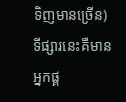ទិញមានច្រើន)
ទីផ្សារនេះគឺមានអ្នកផ្គ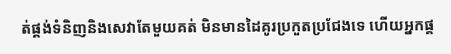ត់ផ្គង់ទំនិញនិងសេវាតែមួយគត់ មិនមានដៃគូរប្រកួតប្រជែងទេ ហើយអ្នកផ្គ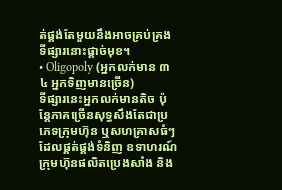ត់ផ្គង់តែមួយនឹងអាចគ្រប់គ្រងទីផ្សារនោះផ្ដាច់មុខ។
• Oligopoly (អ្នកលក់មាន ៣ ៤ អ្នកទិញមានច្រើន)
ទីផ្សារនេះអ្នកលក់មានតិច ប៉ុន្តែភាគច្រើនសុទ្ធសឹងតែជាប្រភេទក្រុមហ៊ុន ឬសហគ្រាសធំៗដែលផ្គត់ផ្គង់ទំនិញ ឧទាហរណ៍ក្រុមហ៊ុនផលិតប្រេងសាំង និង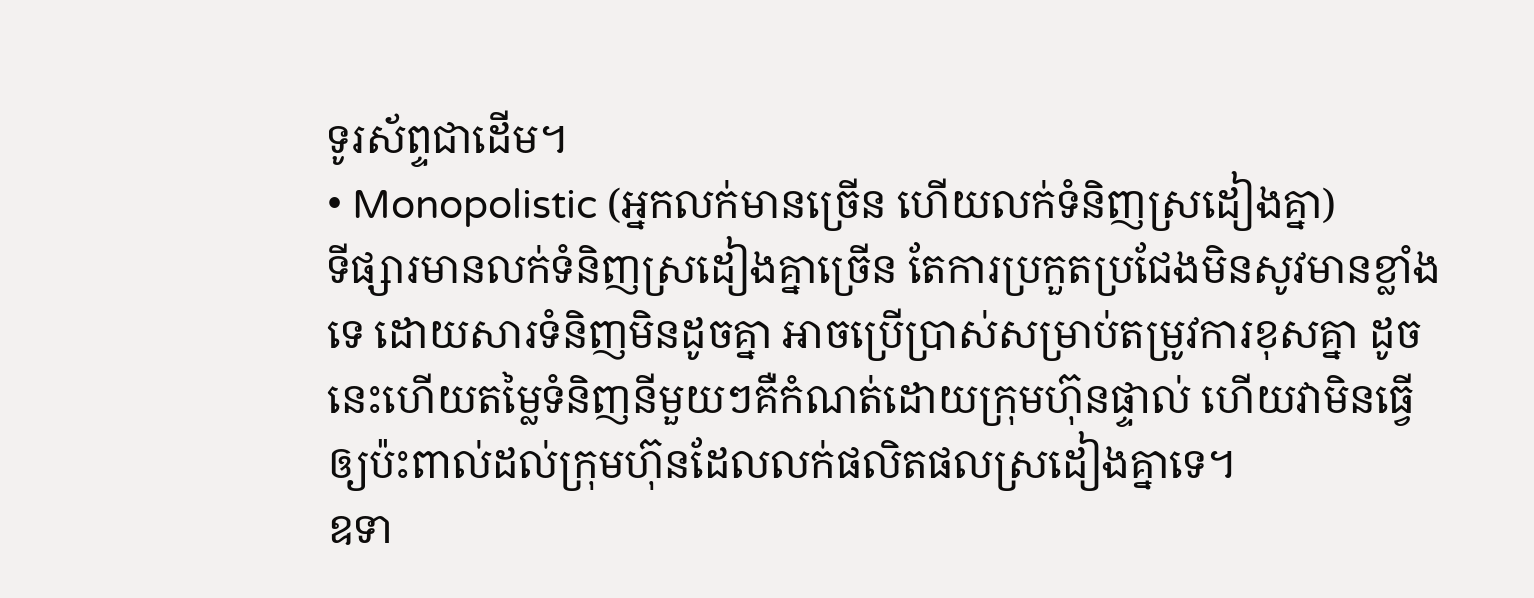ទូរស័ព្ទជាដើម។
• Monopolistic (អ្នកលក់មានច្រើន ហើយលក់ទំនិញស្រដៀងគ្នា)
ទីផ្សារមានលក់ទំនិញស្រដៀងគ្នាច្រើន តែការប្រកួតប្រជែងមិនសូវមានខ្លាំងទេ ដោយសារទំនិញមិនដូចគ្នា អាចប្រើប្រាស់សម្រាប់តម្រូវការខុសគ្នា ដូចនេះហើយតម្លៃទំនិញនីមួយៗគឺកំណត់ដោយក្រុមហ៊ុនផ្ទាល់ ហើយវាមិនធ្វើឲ្យប៉ះពាល់ដល់ក្រុមហ៊ុនដែលលក់ផលិតផលស្រដៀងគ្នាទេ។
ឧទា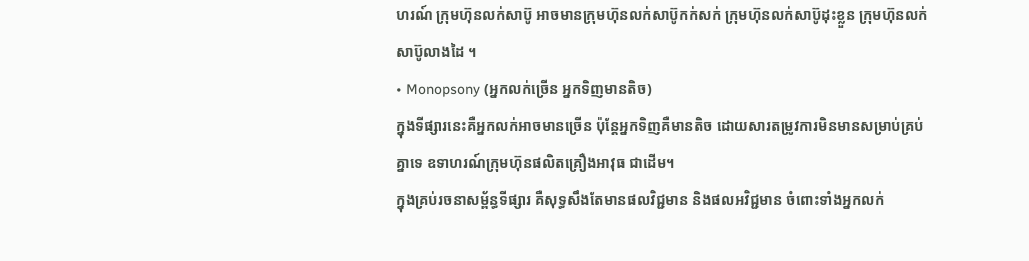ហរណ៍ ក្រុមហ៊ុនលក់សាប៊ូ អាចមានក្រុមហ៊ុនលក់សាប៊ូកក់សក់ ក្រុមហ៊ុនលក់សាប៊ូដុះខ្លួន ក្រុមហ៊ុនលក់សាប៊ូលាងដៃ ។
• Monopsony (អ្នកលក់ច្រើន អ្នកទិញមានតិច)
ក្នុងទីផ្សារនេះគឺអ្នកលក់អាចមានច្រើន ប៉ុន្តែអ្នកទិញគឺមានតិច ដោយសារតម្រូវការមិនមានសម្រាប់គ្រប់គ្នាទេ ឧទាហរណ៍ក្រុមហ៊ុនផលិតគ្រឿងអាវុធ ជាដើម។
ក្នុងគ្រប់រចនាសម្ព័ន្ធទីផ្សារ គឺសុទ្ធសឹងតែមានផលវិជ្ជមាន និងផលអវិជ្ជមាន ចំពោះទាំងអ្នកលក់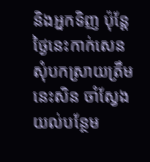និងអ្នកទិញ ប៉ុន្តែថ្ងៃនេះកាក់សេនសុំបកស្រាយត្រឹមនេះសិន ចាំស្វែងយល់បន្ថែម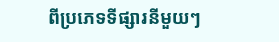ពីប្រភេទទីផ្សារនីមួយៗ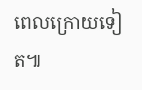ពេលក្រោយទៀត៕